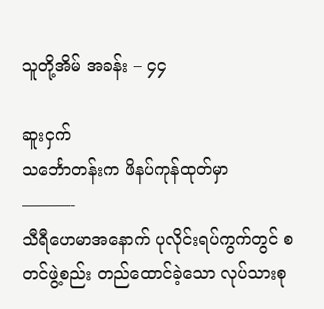သူတို့အိမ် အခန်း – ၄၄

ဆူးငှက်
သင်္ဘောတန်းက ဖိနပ်ကုန်ထုတ်မှာ
———-
သီရီဟေမာအနောက် ပုလိုင်းရပ်ကွက်တွင် စတင်ဖွဲ့စည်း တည်ထောင်ခဲ့သော လုပ်သားစု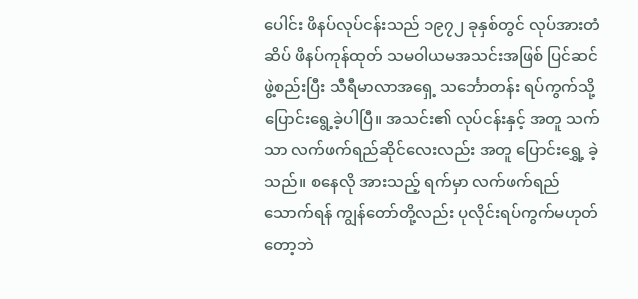ပေါင်း ဖိနပ်လုပ်ငန်းသည် ၁၉၇၂ ခုနှစ်တွင် လုပ်အားတံဆိပ် ဖိနပ်ကုန်ထုတ် သမဝါယမအသင်းအဖြစ် ပြင်ဆင်ဖွဲ့စည်းပြီး သီရီမာလာအရှေ့ သင်္ဘောတန်း ရပ်ကွက်သို့ ပြောင်းရွေ့ခဲ့ပါပြီ။ အသင်း၏ လုပ်ငန်းနှင့် အတူ သက်သာ လက်ဖက်ရည်ဆိုင်လေးလည်း အတူ ပြောင်းရွှေ့ ခဲ့သည်။ စနေလို အားသည့် ရက်မှာ လက်ဖက်ရည်သောက်ရန် ကျွန်တော်တို့လည်း ပုလိုင်းရပ်ကွက်မဟုတ်တော့ဘဲ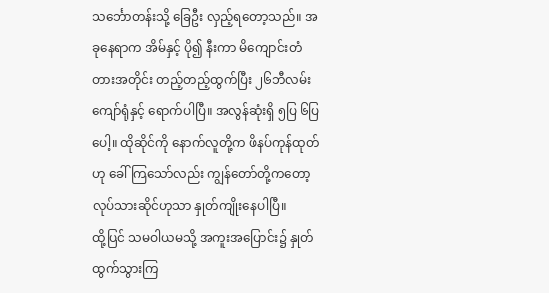သင်္ဘောတန်းသို့ ခြေဦး လှည့်ရတော့သည်။ အခုနေရာက အိမ်နှင့် ပို၍ နီးကာ မိကျောင်းတံတားအတိုင်း တည့်တည့်ထွက်ပြီး ၂၆ဘီလမ်းကျော်ရုံနှင့် ရောက်ပါပြီ။ အလွန်ဆုံးရှိ ၅ပြ ၆ပြပေါ့။ ထိုဆိုင်ကို နောက်လူတို့က ဖိနပ်ကုန်ထုတ် ဟု ခေါ်ကြသော်လည်း ကျွန်တော်တို့ကတော့ လုပ်သားဆိုင်ဟုသာ နှုတ်ကျိုးနေပါပြီ။
ထို့ပြင် သမဝါယမသို့ အကူးအပြောင်း၌ နှုတ်ထွက်သွားကြ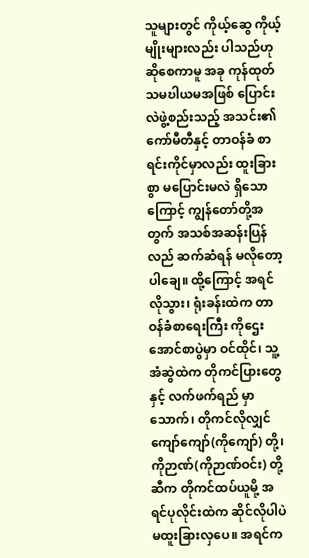သူများတွင် ကိုယ့်ဆွေ ကိုယ့်မျိုးများလည်း ပါသည်ဟု ဆိုစေကာမူ အခု ကုန်ထုတ် သမဎါယမအဖြစ် ပြောင်းလဲဖွဲ့စည်းသည့် အသင်း၏ ကော်မီတီနှင့် တာဝန်ခံ စာရင်းကိုင်မှာလည်း ထူးခြားစွာ မပြောင်းမလဲ ရှိသောကြောင့် ကျွန်တော်တို့အတွက် အသစ်အဆန်းပြန်လည် ဆက်ဆံရန် မလိုတော့ပါချေ။ ထို့ကြောင့် အရင်လိုသွား၊ ရုံးခန်းထဲက တာဝန်ခံစာရေးကြီး ကိုဌေးအောင်စာပွဲမှာ ဝင်ထိုင်၊ သူ့အံဆွဲထဲက တိုကင်ပြားတွေနှင့် လက်ဖက်ရည် မှာသောက်၊ တိုကင်လိုလျှင် ကျော်ကျော်(ကိုကျော်) တို့၊ ကိုဉာဏ်(ကိုဉာဏ်ဝင်း) တို့ဆီက တိုကင်ထပ်ယူမို့ အရင်ပုလိုင်းထဲက ဆိုင်လိုပါပဲ မထူးခြားလှပေ။ အရင်က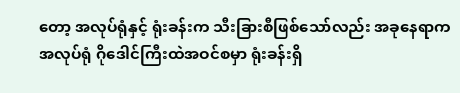တော့ အလုပ်ရုံနှင့် ရုံးခန်းက သီးခြားစီဖြစ်သော်လည်း အခုနေရာက အလုပ်ရုံ ဂိုဒေါင်ကြီးထဲအဝင်စမှာ ရုံးခန်းရှိ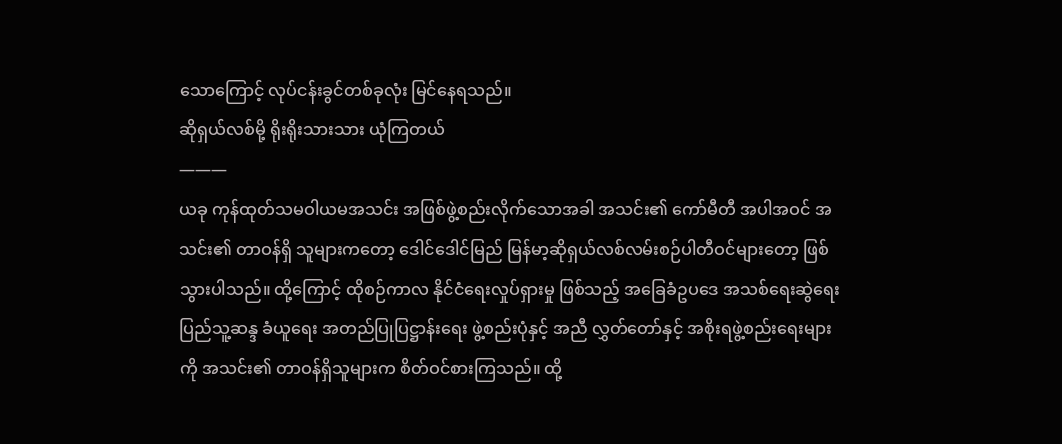သောကြောင့် လုပ်ငန်းခွင်တစ်ခုလုံး မြင်နေရသည်။
ဆိုရှယ်လစ်မို့ ရိုးရိုးသားသား ယုံကြတယ်
———
ယခု ကုန်ထုတ်သမဝါယမအသင်း အဖြစ်ဖွဲ့စည်းလိုက်သောအခါ အသင်း၏ ကော်မီတီ အပါအဝင် အသင်း၏ တာဝန်ရှိ သူများကတော့ ဒေါင်ဒေါင်မြည် မြန်မာ့ဆိုရှယ်လစ်လမ်းစဉ်ပါတီဝင်များတော့ ဖြစ်သွားပါသည်။ ထို့ကြောင့် ထိုစဉ်ကာလ နိုင်ငံရေးလှုပ်ရှားမှု ဖြစ်သည့် အခြေခံဥပဒေ အသစ်ရေးဆွဲရေး ပြည်သူ့ဆန္ဒ ခံယူရေး အတည်ပြုပြဋ္ဌာန်းရေး ဖွဲ့စည်းပုံနှင့် အညီ လွှတ်တော်နှင့် အစိုးရဖွဲ့စည်းရေးများကို အသင်း၏ တာဝန်ရှိသူများက စိတ်ဝင်စားကြသည်။ ထို့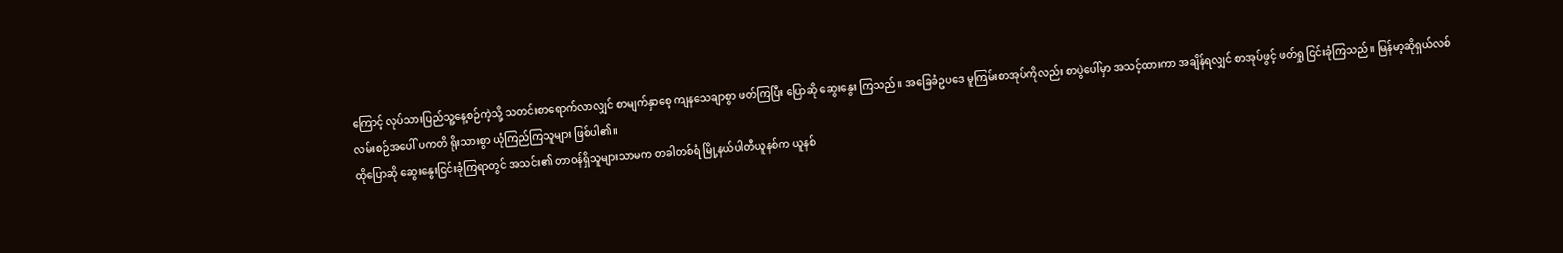ကြောင့် လုပ်သားပြည်သူ့နေ့စဉ်ကဲ့သို့ သတင်းစာရောက်လာလျှင် စာမျက်နှာစေ့ ကျနသေချာစွာ ဖတ်ကြပြီး ပြောဆို ဆွေးနွေး ကြသည်။ အခြေခံဥပဒေ မူကြမ်းစာအုပ်ကိုလည်း စာပွဲပေါ်မှာ အသင့်ထားကာ အချိန်ရလျှင် စာအုပ်ဖွင့် ဖတ်ရှု ငြင်းခုံကြသည်။ မြန်မာ့ဆိုရှယ်လစ် လမ်းစဉ်အပေါ် ပကတိ ရိုးသားစွာ ယုံကြည်ကြသူများ ဖြစ်ပါ၏။
ထိုပြောဆို ဆွေးနွေးငြင်းခုံကြရာတွင် အသင်း၏ တာဝန်ရှိသူများသာမက တခါတစ်ရံ မြို့နယ်ပါတီယူနစ်က ယူနစ်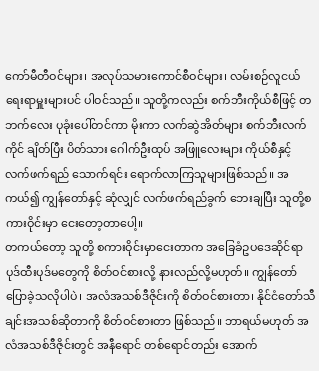ကော်မီတီဝင်များ၊ အလုပ်သမားကောင်စီဝင်များ၊ လမ်းစဉ်လူငယ် ရေးရာမှူးများပင် ပါဝင်သည်။ သူတို့ကလည်း စက်ဘီးကိုယ်စီဖြင့် တဘက်လေး ပုခုံးပေါ်တင်ကာ မိုးကာ လက်ဆွဲအိတ်များ စက်ဘီးလက်ကိုင် ချိတ်ပြီး ပိတ်သား ဂေါက်ဦးထုပ် အဖြူလေးများ ကိုယ်စီနှင့် လက်ဖက်ရည် သောက်ရင်း ရောက်လာကြသူများဖြစ်သည်။ အကယ်၍ ကျွန်တော်နှင့် ဆုံလျှင် လက်ဖက်ရည်ခွက် ဘေးချပြီး သူတို့စကားဝိုင်းမှာ ငေးတော့တာပေါ့။
တကယ်တော့ သူတို့ စကားဝိုင်းမှာငေးတာက အခြေခံဥပဒေဆိုင်ရာ ပုဒ်ထီးပုဒ်မတွေကို စိတ်ဝင်စားလို့ နားလည်လို့မဟုတ်။ ကျွန်တော်ပြောခဲ့သလိုပါပဲ၊ အလံအသစ်ဒီဇိုင်းကို စိတ်ဝင်စားတာ၊ နိုင်ငံတော်သီချင်းအသစ်ဆိုတာကို စိတ်ဝင်စားတာ ဖြစ်သည်။ ဘာရယ်မဟုတ် အလံအသစ်ဒီဇိုင်းတွင် အနီရောင် တစ်ရောင်တည်း အောက်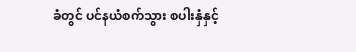ခံတွင် ပင်နယံစက်သွား စပါးနှံနှင့်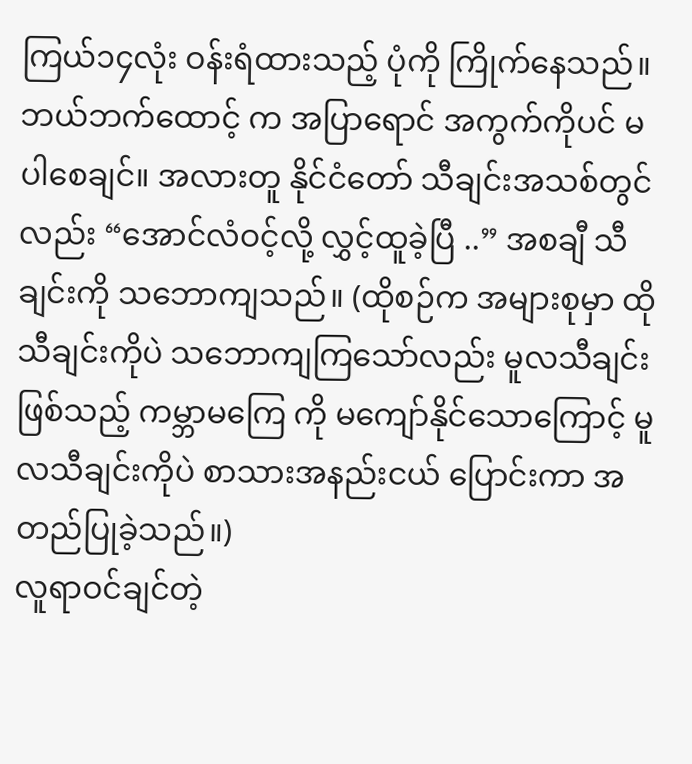ကြယ်၁၄လုံး ဝန်းရံထားသည့် ပုံကို ကြိုက်နေသည်။ ဘယ်ဘက်ထောင့် က အပြာရောင် အကွက်ကိုပင် မပါစေချင်။ အလားတူ နိုင်ငံတော် သီချင်းအသစ်တွင်လည်း “အောင်လံဝင့်လို့ လွှင့်ထူခဲ့ပြီ ..” အစချီ သီချင်းကို သဘောကျသည်။ (ထိုစဉ်က အများစုမှာ ထိုသီချင်းကိုပဲ သဘောကျကြသော်လည်း မူလသီချင်းဖြစ်သည့် ကမ္ဘာမကြေ ကို မကျော်နိုင်သောကြောင့် မူလသီချင်းကိုပဲ စာသားအနည်းငယ် ပြောင်းကာ အတည်ပြုခဲ့သည်။)
လူရာဝင်ချင်တဲ့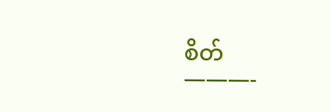စိတ်
———-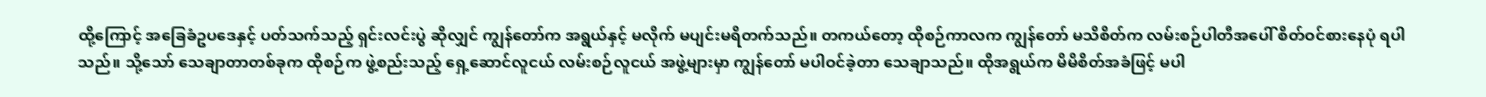ထို့ကြောင့် အခြေခံဥပဒေနှင့် ပတ်သက်သည့် ရှင်းလင်းပွဲ ဆိုလျှင် ကျွန်တော်က အရွယ်နှင့် မလိုက် မပျင်းမရိတက်သည်။ တကယ်တော့ ထိုစဉ်ကာလက ကျွန်တော် မသိစိတ်က လမ်းစဉ်ပါတီအပေါ် စိတ်ဝင်စားနေပုံ ရပါသည်။ သို့သော် သေချာတာတစ်ခုက ထိုစဉ်က ဖွဲ့စည်းသည့် ရှေ့ဆောင်လူငယ် လမ်းစဉ်လူငယ် အဖွဲ့များမှာ ကျွန်တော် မပါဝင်ခဲ့တာ သေချာသည်။ ထိုအရွယ်က မိမိစိတ်အခံဖြင့် မပါ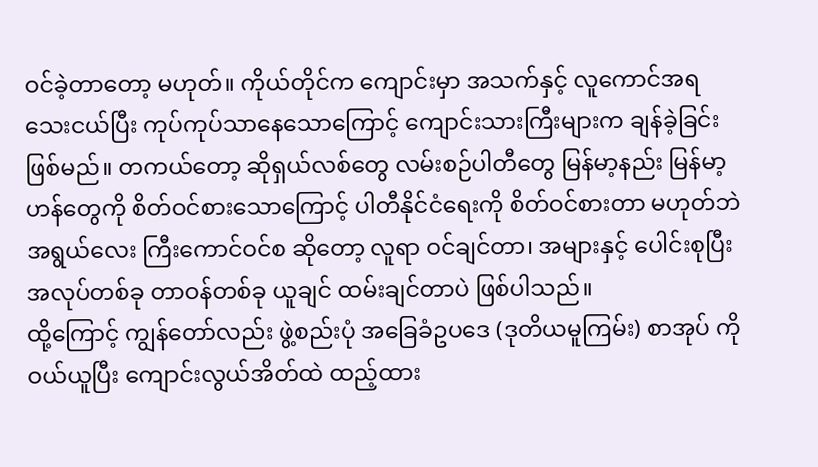ဝင်ခဲ့တာတော့ မဟုတ်။ ကိုယ်တိုင်က ကျောင်းမှာ အသက်နှင့် လူကောင်အရ သေးငယ်ပြီး ကုပ်ကုပ်သာနေသောကြောင့် ကျောင်းသားကြီးများက ချန်ခဲ့ခြင်း ဖြစ်မည်။ တကယ်တော့ ဆိုရှယ်လစ်တွေ လမ်းစဉ်ပါတီတွေ မြန်မာ့နည်း မြန်မာ့ဟန်တွေကို စိတ်ဝင်စားသောကြောင့် ပါတီနိုင်ငံရေးကို စိတ်ဝင်စားတာ မဟုတ်ဘဲ အရွယ်လေး ကြီးကောင်ဝင်စ ဆိုတော့ လူရာ ဝင်ချင်တာ၊ အများနှင့် ပေါင်းစုပြီး အလုပ်တစ်ခု တာဝန်တစ်ခု ယူချင် ထမ်းချင်တာပဲ ဖြစ်ပါသည်။
ထို့ကြောင့် ကျွန်တော်လည်း ဖွဲ့စည်းပုံ အခြေခံဥပဒေ (ဒုတိယမူကြမ်း) စာအုပ် ကို ဝယ်ယူပြီး ကျောင်းလွယ်အိတ်ထဲ ထည့်ထား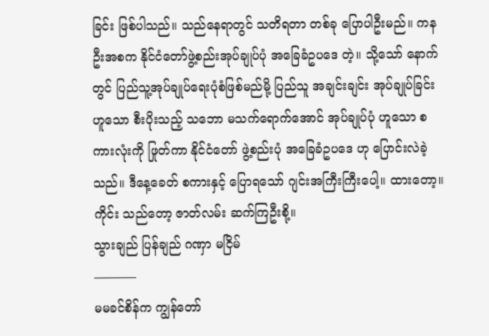ခြင်း ဖြစ်ပါသည်။ သည်နေရာတွင် သတိရတာ တစ်ခု ပြောပါဦးမည်။ ကနဦးအစက နိုင်ငံတော်ဖွဲ့စည်းအုပ်ချုပ်ပုံ အခြေခံဥပဒေ တဲ့။ သို့သော် နောက်တွင် ပြည်သူ့အုပ်ချုပ်ရေးပုံစံဖြစ်မည်မို့ ပြည်သူ အချင်းချင်း အုပ်ချုပ်ခြင်းဟူသော စီးပိုးသည့် သဘော မသက်ရောက်အောင် အုပ်ချုပ်ပုံ ဟူသော စကားလုံးကို ဖြုတ်ကာ နိုင်ငံတော် ဖွဲ့စည်းပုံ အခြေခံဥပဒေ ဟု ပြောင်းလဲခဲ့သည်။ ဒီနေ့ခေတ် စကားနှင့် ပြောရသော် ဂျင်းအကြီးကြီးပေါ့။ ထားတော့။
ကိုင်း သည်တော့ ဇာတ်လမ်း ဆက်ကြဦးစို့။
သွားချည် ပြန်ချည် ဂဏှာ မငြိမ်
———–
မမခင်စိန်က ကျွန်တော်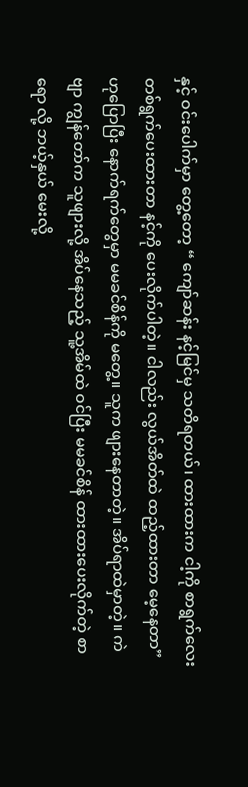နှင့် ဝင်းပေါက်မှာ တွေ့တော့ “ ကျော်ဆန်း နင့်မြင်မှ သတိရတယ်၊ ထားထားက ငါ့ကို စာရွက်လေး တစ်ရွက်ပေးထားတာ နင့်ကို ပေးလိုက်ပါတဲ့။ ငါလည်း လွယ်အိတ်ထဲ ထည့်ထားတာ မေ့နေတာ” ဟုပြောပြီး နောက်ရက်တွေမှာ မမခင်စိန်ကို မတွေ့။ သူက ဖျားနေတာတဲ့။ အိပ်ရာထဲမှာတဲ့။ ကဲဗျာ ကျွန်တော်က သူဖျားလို့ အိပ်နေသည့် သူ့အိမ်ထဲ ဝင်ပြီး မမခင်စိန် ထားထားပေးလိုက်တဲ့ စာရော လို့ ဘယ့်နှယ် မေးလို့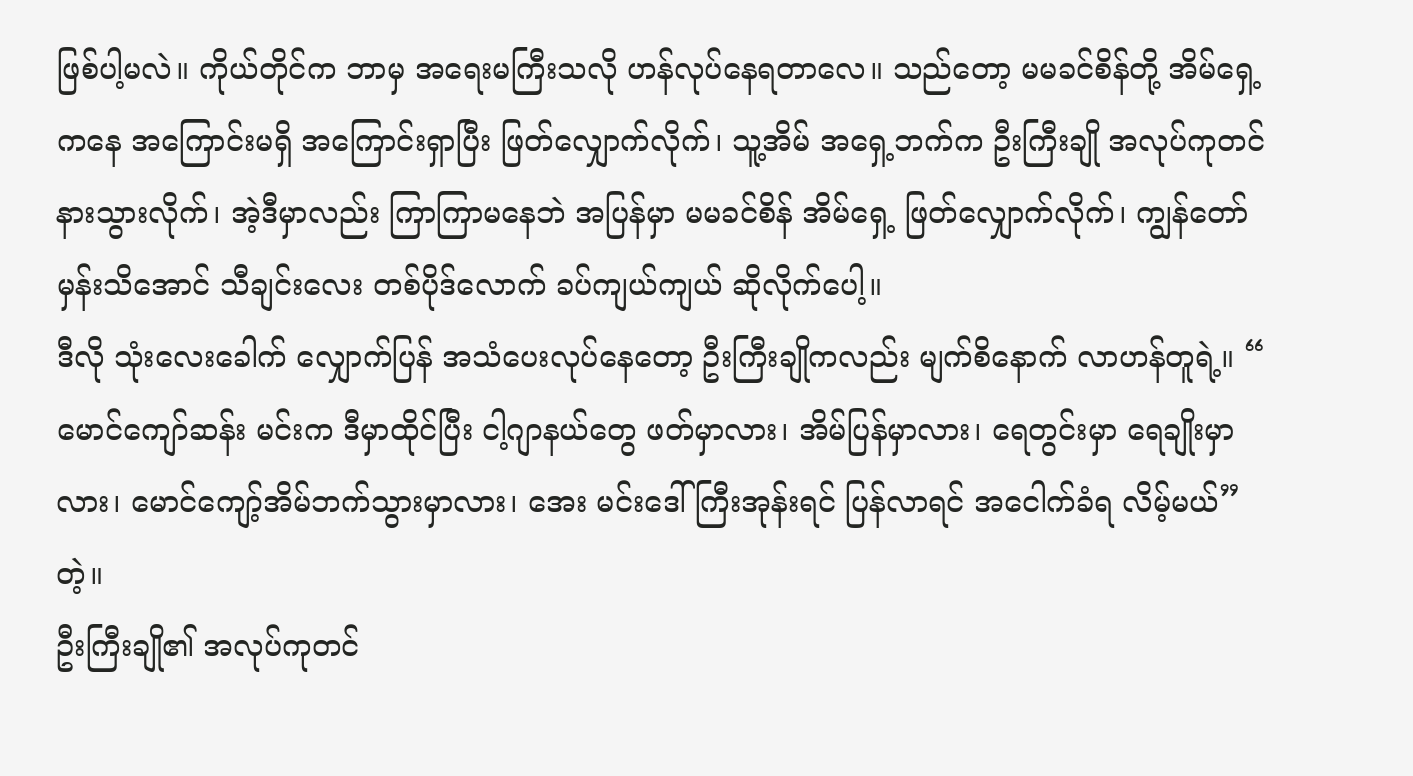ဖြစ်ပါ့မလဲ။ ကိုယ်တိုင်က ဘာမှ အရေးမကြီးသလို ဟန်လုပ်နေရတာလေ။ သည်တော့ မမခင်စိန်တို့ အိမ်ရှေ့ကနေ အကြောင်းမရှိ အကြောင်းရှာပြီး ဖြတ်လျှောက်လိုက်၊ သူ့အိမ် အရှေ့ဘက်က ဦးကြီးချို အလုပ်ကုတင်နားသွားလိုက်၊ အဲ့ဒီမှာလည်း ကြာကြာမနေဘဲ အပြန်မှာ မမခင်စိန် အိမ်ရှေ့ ဖြတ်လျှောက်လိုက်၊ ကျွန်တော်မှန်းသိအောင် သီချင်းလေး တစ်ပိုဒ်လောက် ခပ်ကျယ်ကျယ် ဆိုလိုက်ပေါ့။
ဒီလို သုံးလေးခေါက် လျှောက်ပြန် အသံပေးလုပ်နေတော့ ဦးကြီးချိုကလည်း မျက်စိနောက် လာဟန်တူရဲ့။ “ မောင်ကျော်ဆန်း မင်းက ဒီမှာထိုင်ပြီး ငါ့ဂျာနယ်တွေ ဖတ်မှာလား၊ အိမ်ပြန်မှာလား၊ ရေတွင်းမှာ ရေချိုးမှာလား၊ မောင်ကျော့်အိမ်ဘက်သွားမှာလား၊ အေး မင်းဒေါ်ကြီးအုန်းရင် ပြန်လာရင် အငေါက်ခံရ လိမ့်မယ်” တဲ့။
ဦးကြီးချို၏ အလုပ်ကုတင်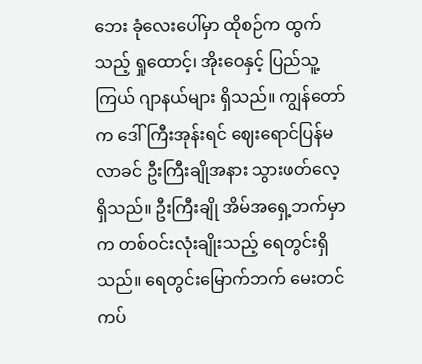ဘေး ခုံလေးပေါ်မှာ ထိုစဉ်က ထွက်သည့် ရှုထောင့်၊ အိုးဝေနှင့် ပြည်သူ့ကြယ် ဂျာနယ်များ ရှိသည်။ ကျွန်တော်က ဒေါ်ကြီးအုန်းရင် ဈေးရောင်ပြန်မလာခင် ဦးကြီးချိုအနား သွားဖတ်လေ့ ရှိသည်။ ဦးကြီးချို အိမ်အရှေ့ဘက်မှာက တစ်ဝင်းလုံးချိုးသည့် ရေတွင်းရှိသည်။ ရေတွင်းမြောက်ဘက် မေးတင် ကပ်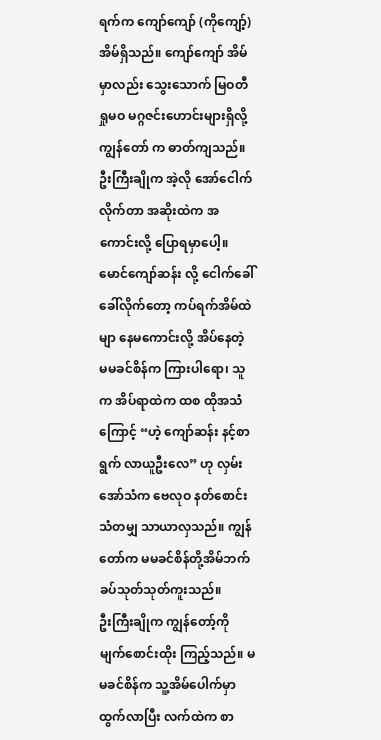ရက်က ကျော်ကျော် (ကိုကျော့်) အိမ်ရှိသည်။ ကျော်ကျော် အိမ်မှာလည်း သွေးသောက် မြဝတီ ရှုမဝ မဂ္ဂဇင်းဟောင်းများရှိလို့ ကျွန်တော် က ဓာတ်ကျသည်။
ဦးကြီးချိုက အဲ့လို အော်ငေါက်လိုက်တာ အဆိုးထဲက အကောင်းလို့ ပြောရမှာပေါ့။ မောင်ကျော်ဆန်း လို့ ငေါက်ခေါ်ခေါ်လိုက်တော့ ကပ်ရက်အိမ်ထဲမျာ နေမကောင်းလို့ အိပ်နေတဲ့ မမခင်စိန်က ကြားပါရော၊ သူက အိပ်ရာထဲက ထစ ထိုအသံကြောင့် “ဟဲ့ ကျော်ဆန်း နင့်စာရွက် လာယူဦးလေ” ဟု လှမ်းအော်သံက ဗေလုဝ နတ်စောင်းသံတမျှ သာယာလှသည်။ ကျွန်တော်က မမခင်စိန်တို့အိမ်ဘက် ခပ်သုတ်သုတ်ကူးသည်။
ဦးကြီးချိုက ကျွန်တော့်ကို မျက်စောင်းထိုး ကြည့်သည်။ မမခင်စိန်က သူ့အိမ်ပေါက်မှာ ထွက်လာပြီး လက်ထဲက စာ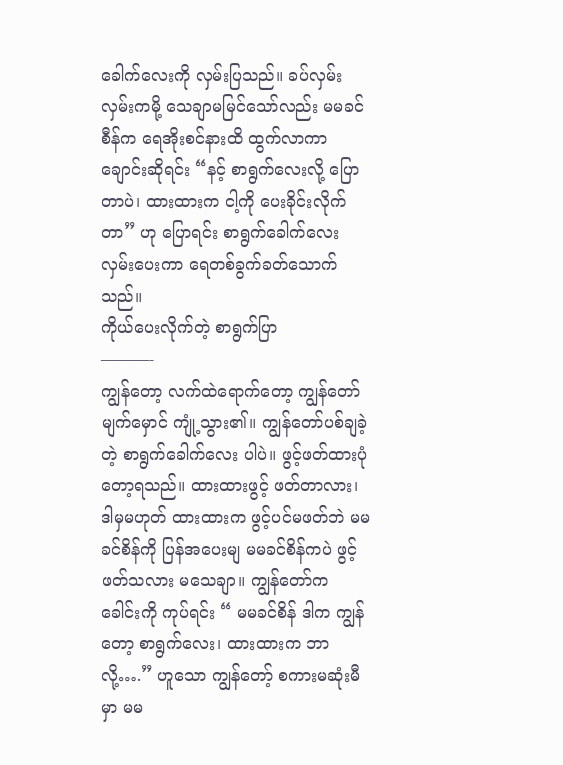ခေါက်လေးကို လှမ်းပြသည်။ ခပ်လှမ်းလှမ်းကမို့ သေချာမမြင်သော်လည်း မမခင်စီန်က ရေအိုးစင်နားထိ ထွက်လာကာ ချောင်းဆိုရင်း “နင့် စာရွက်လေးလို့ ပြောတာပဲ၊ ထားထားက ငါ့ကို ပေးခိုင်းလိုက်တာ” ဟု ပြောရင်း စာရွက်ခေါက်လေးလှမ်းပေးကာ ရေတစ်ခွက်ခတ်သောက်သည်။
ကိုယ်ပေးလိုက်တဲ့ စာရွက်ပြာ
———-
ကျွန်တော့ လက်ထဲရောက်တော့ ကျွန်တော် မျက်မှောင် ကျုံ့သွား၏။ ကျွန်တော်ပစ်ချခဲ့တဲ့ စာရွက်ခေါက်လေး ပါပဲ။ ဖွင့်ဖတ်ထားပုံတော့ရသည်။ ထားထားဖွင့် ဖတ်တာလား၊ ဒါမှမဟုတ် ထားထားက ဖွင့်ပင်မဖတ်ဘဲ မမခင်စိန်ကို ပြန်အပေးမျ မမခင်စိန်ကပဲ ဖွင့် ဖတ်သလား မသေချာ။ ကျွန်တော်က ခေါင်းကို ကုပ်ရင်း “ မမခင်စိန် ဒါက ကျွန်တော့ စာရွက်လေး၊ ထားထားက ဘာလို့….” ဟူသော ကျွန်တော့် စကားမဆုံးမီမှာ မမ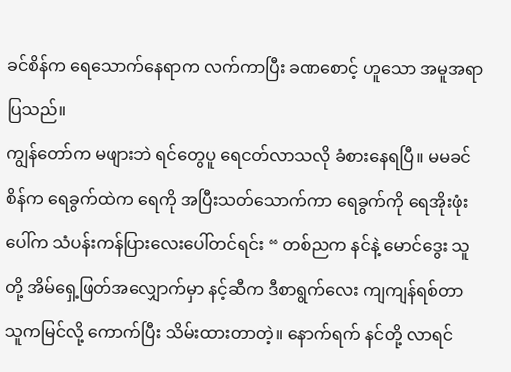ခင်စိန်က ရေသောက်နေရာက လက်ကာပြီး ခဏစောင့် ဟူသော အမူအရာပြသည်။
ကျွန်တော်က မဖျားဘဲ ရင်တွေပူ ရေငတ်လာသလို ခံစားနေရပြီ။ မမခင်စိန်က ရေခွက်ထဲက ရေကို အပြီးသတ်သောက်ကာ ရေခွက်ကို ရေအိုးဖုံးပေါ်က သံပန်းကန်ပြားလေးပေါ်တင်ရင်း “ တစ်ညက နင်နဲ့ မောင်ဒွေး သူတို့ အိမ်ရှေ့ဖြတ်အလျှောက်မှာ နင့်ဆီက ဒီစာရွက်လေး ကျကျန်ရစ်တာ သူကမြင်လို့ ကောက်ပြီး သိမ်းထားတာတဲ့။ နောက်ရက် နင်တို့ လာရင်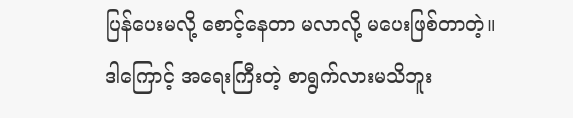ပြန်ပေးမလို့ စောင့်နေတာ မလာလို့ မပေးဖြစ်တာတဲ့။
ဒါကြောင့် အရေးကြီးတဲ့ စာရွက်လားမသိဘူး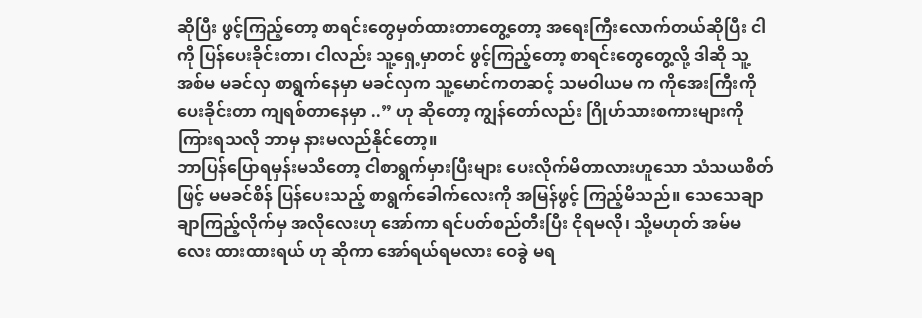ဆိုပြီး ဖွင့်ကြည့်တော့ စာရင်းတွေမှတ်ထားတာတွေ့တော့ အရေးကြီးလောက်တယ်ဆိုပြီး ငါကို ပြန်ပေးခိုင်းတာ၊ ငါလည်း သူ့ရှေ့မှာတင် ဖွင့်ကြည့်တော့ စာရင်းတွေတွေ့လို့ ဒါဆို သူ့အစ်မ မခင်လှ စာရွက်နေမှာ မခင်လှက သူ့မောင်ကတဆင့် သမဝါယမ က ကိုအေးကြီးကို ပေးခိုင်းတာ ကျရစ်တာနေမှာ ..” ဟု ဆိုတော့ ကျွန်တော်လည်း ဂြိုဟ်သားစကားများကို ကြားရသလို ဘာမှ နားမလည်နိုင်တော့။
ဘာပြန်ပြောရမှန်းမသိတော့ ငါစာရွက်မှားပြီးများ ပေးလိုက်မိတာလားဟူသော သံသယစိတ်ဖြင့် မမခင်စိန် ပြန်ပေးသည့် စာရွက်ခေါက်လေးကို အမြန်ဖွင့် ကြည့်မိသည်။ သေသေချာချာကြည့်လိုက်မှ အလိုလေးဟု အော်ကာ ရင်ပတ်စည်တီးပြီး ငိုရမလို၊ သို့မဟုတ် အမ်မလေး ထားထားရယ် ဟု ဆိုကာ အော်ရယ်ရမလား ဝေခွဲ မရ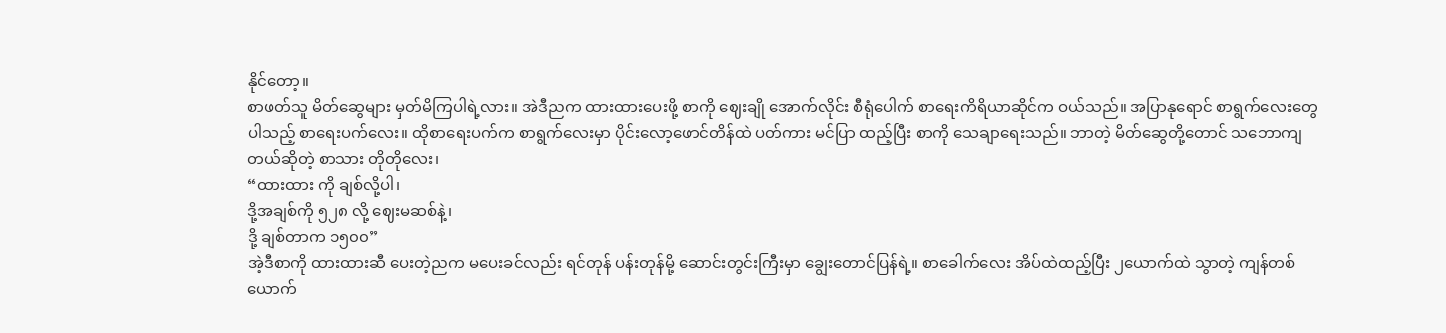နိုင်တော့။
စာဖတ်သူ မိတ်ဆွေများ မှတ်မိကြပါရဲ့လား။ အဲဒီညက ထားထားပေးဖို့ စာကို ဈေးချို အောက်လိုင်း စီရုံပေါက် စာရေးကိရိယာဆိုင်က ဝယ်သည်။ အပြာနုရောင် စာရွက်လေးတွေပါသည့် စာရေးပက်လေး။ ထိုစာရေးပက်က စာရွက်လေးမှာ ပိုင်းလော့ဖောင်တိန်ထဲ ပတ်ကား မင်ပြာ ထည့်ပြီး စာကို သေချာရေးသည်။ ဘာတဲ့ မိတ်ဆွေတို့တောင် သဘောကျတယ်ဆိုတဲ့ စာသား တိုတိုလေး၊
“ထားထား ကို ချစ်လို့ပါ၊
ဒို့အချစ်ကို ၅၂၈ လို့ ဈေးမဆစ်နဲ့၊
ဒို့ ချစ်တာက ၁၅၀၀”
အဲ့ဒီစာကို ထားထားဆီ ပေးတဲ့ညက မပေးခင်လည်း ရင်တုန် ပန်းတုန်မို့ ဆောင်းတွင်းကြီးမှာ ချွေးတောင်ပြန်ရဲ့။ စာခေါက်လေး အိပ်ထဲထည့်ပြီး ၂ယောက်ထဲ သွာတဲ့ ကျန်တစ်ယောက်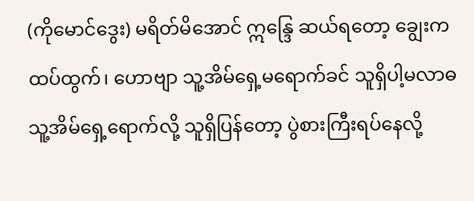(ကိုမောင်ဒွေး) မရိတ်မိအောင် ဣန္ဒြေ ဆယ်ရတော့ ချွေးက ထပ်ထွက်၊ ဟောဗျာ သူ့အိမ်ရှေ့မရောက်ခင် သူရှိပါ့မလာဓ သူ့အိမ်ရှေ့ရောက်လို့ သူရှိပြန်တော့ ပွဲစားကြီးရပ်နေလို့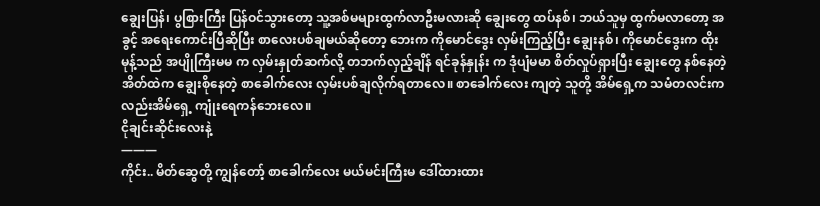ချွေးပြန်၊ ပွစြားကြီး ပြန်ဝင်သွားတော့ သူ့အစ်မများထွက်လာဦးမလားဆို ချွေးတွေ ထပ်နစ်၊ ဘယ်သူမှ ထွက်မလာတော့ အခွင့် အရေးကောင်းပြီဆိုပြီး စာလေးပစ်ချမယ်ဆိုတော့ ဘေးက ကိုမောင်ဒွေး လှမ်းကြည့်ပြီး ချွေးနစ်၊ ကိုမောင်ဒွေးက ထိုးမုန့်သည် အပျိုကြီးမမ က လှမ်းနှုတ်ဆက်လို့ တဘက်လှည့်ချိန် ရင်ခုန်နှုန်း က ဒုံပျံမမာ စိတ်လှုပ်ရှားပြီး ချွေးတွေ နစ်နေတဲ့ အိတ်ထဲက ချွေးစိုနေတဲ့ စာခေါက်လေး လှမ်းပစ်ချလိုက်ရတာလေ။ စာခေါက်လေး ကျတဲ့ သူတို့ အိမ်ရှေ့က သမံတလင်းကလည်းအိမ်ရှေ့ ကျုံးရေကန်ဘေးလေ။
ငိုချင်းဆိုင်းလေးနဲ့
———
ကိုင်း.. မိတ်ဆွေတို့ ကျွန်တော့် စာခေါက်လေး မယ်မင်းကြီးမ ဒေါ်ထားထား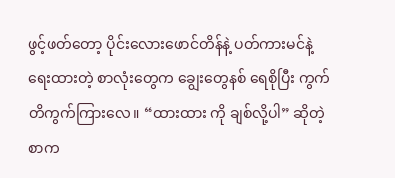ဖွင့်ဖတ်တော့ ပိုင်းလေားဖောင်တိန်နဲ့ ပတ်ကားမင်နဲ့ ရေးထားတဲ့ စာလုံးတွေက ချွေးတွေနစ် ရေစိုပြီး ကွက်တိကွက်ကြားလေ။ “ထားထား ကို ချစ်လို့ပါ” ဆိုတဲ့စာက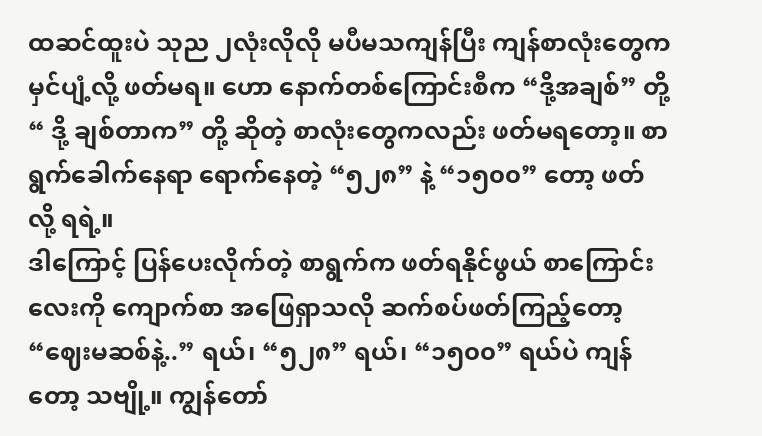ထဆင်ထူးပဲ သုည ၂လုံးလိုလို မပီမသကျန်ပြီး ကျန်စာလုံးတွေက မှင်ပျံ့လို့ ဖတ်မရ။ ဟော နောက်တစ်ကြောင်းစီက “ဒို့အချစ်” တို့ “ ဒို့ ချစ်တာက” တို့ ဆိုတဲ့ စာလုံးတွေကလည်း ဖတ်မရတော့။ စာရွက်ခေါက်နေရာ ရောက်နေတဲ့ “၅၂၈” နဲ့ “၁၅၀၀” တော့ ဖတ်လို့ ရရဲ့။
ဒါကြောင့် ပြန်ပေးလိုက်တဲ့ စာရွက်က ဖတ်ရနိုင်ဖွယ် စာကြောင်းလေးကို ကျောက်စာ အဖြေရှာသလို ဆက်စပ်ဖတ်ကြည့်တော့ “ဈေးမဆစ်နဲ့..” ရယ်၊ “၅၂၈” ရယ်၊ “၁၅၀၀” ရယ်ပဲ ကျန်တော့ သဗျို့။ ကျွန်တော်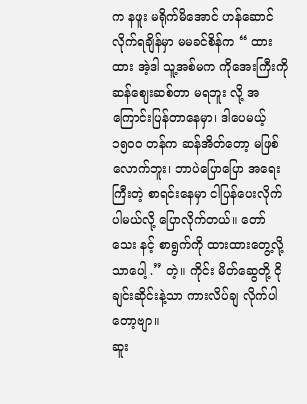က နဖူး မရိုက်မိအောင် ဟန်ဆောင်လိုက်ရချိန်မှာ မမခင်စိန်က “ ထားထား အဲ့ဒါ သူ့အစ်မက ကိုအေးကြီးကို ဆန်ဈေးဆစ်တာ မရဘူး လို့ အကြောင်းပြန်တာနေမှာ၊ ဒါပေမယ့် ၁၅၀၀ တန်က ဆန်အိတ်တော့ မဖြစ်လောက်ဘူး၊ ဘာပဲပြောပြော အရေးကြီးတဲ့ စာရင်းနေမှာ ငါပြန်ပေးလိုက်ပါမယ်လို့ ပြောလိုက်တယ်။ တော်သေး နင့် စာရွက်ကို ထားထားတွေ့လို့သာပေါ့ .” တဲ့။ ကိုင်း မိတ်ဆွေတို့ ငိုချင်းဆိုင်းနဲ့သာ ကားလိပ်ချ လိုက်ပါတော့ဗျာ။
ဆူး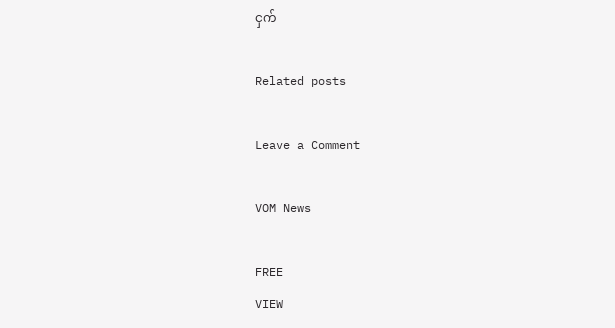ငှက်

Related posts

Leave a Comment

VOM News

FREE
VIEW